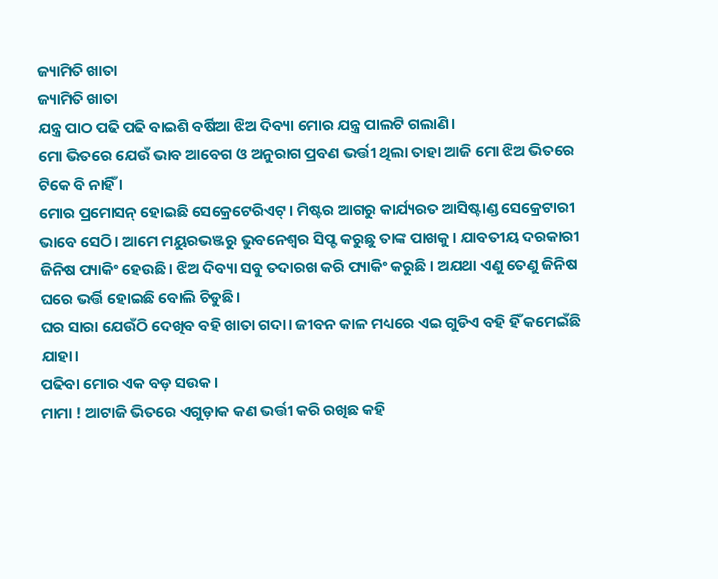ଜ୍ୟାମିତି ଖାତା
ଜ୍ୟାମିତି ଖାତା
ଯନ୍ତ୍ର ପାଠ ପଢି ପଢି ବାଇଶି ବର୍ଷିଆ ଝିଅ ଦିବ୍ୟା ମୋର ଯନ୍ତ୍ର ପାଲଟି ଗଲାଣି।
ମୋ ଭିତରେ ଯେଉଁ ଭାବ ଆବେଗ ଓ ଅନୁରାଗ ପ୍ରବଣ ଭର୍ତ୍ତୀ ଥିଲା ତାହା ଆଜି ମୋ ଝିଅ ଭିତରେ ଟିକେ ବି ନାହିଁ ।
ମୋର ପ୍ରମୋସନ୍ ହୋଇଛି ସେକ୍ରେଟେରିଏଟ୍। ମିଷ୍ଟର ଆଗରୁ କାର୍ଯ୍ୟରତ ଆସିଷ୍ଟାଣ୍ଡ ସେକ୍ରେଟାରୀ ଭାବେ ସେଠି। ଆମେ ମୟୁରଭଞ୍ଜରୁ ଭୁବନେଶ୍ୱର ସିପ୍ଟ କରୁଛୁ ତାଙ୍କ ପାଖକୁ। ଯାବତୀୟ ଦରକାରୀ ଜିନିଷ ପ୍ୟାକିଂ ହେଉଛି। ଝିଅ ଦିବ୍ୟା ସବୁ ତଦାରଖ କରି ପ୍ୟାକିଂ କରୁଛି । ଅଯଥା ଏଣୁ ତେଣୁ ଜିନିଷ ଘରେ ଭର୍ତ୍ତି ହୋଇଛି ବୋଲି ଚିଡୁଛି।
ଘର ସାରା ଯେଉଁଠି ଦେଖିବ ବହି ଖାତା ଗଦା। ଜୀବନ କାଳ ମଧ୍ୟରେ ଏଇ ଗୁଡିଏ ବହି ହିଁ କମେଇଁଛି ଯାହା।
ପଢିବା ମୋର ଏକ ବଡ଼ ସଉକ।
ମାମା ! ଆଟାଜି ଭିତରେ ଏଗୁଡ଼ାକ କଣ ଭର୍ତ୍ତୀ କରି ରଖିଛ କହି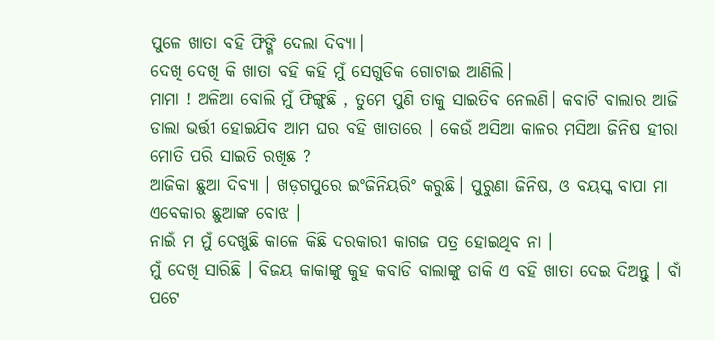ପୁଳେ ଖାତା ବହି ଫିଙ୍ଗି ଦେଲା ଦିବ୍ୟା।
ଦେଖି ଦେଖି କି ଖାତା ବହି କହି ମୁଁ ସେଗୁଡିକ ଗୋଟାଇ ଆଣିଲି।
ମାମା ! ଅଳିଆ ବୋଲି ମୁଁ ଫିଙ୍ଗୁଛି , ତୁମେ ପୁଣି ତାକୁ ସାଇତିବ ନେଲଣି। କବାଟି ବାଲାର ଆଜି ଡାଲା ଭର୍ତ୍ତୀ ହୋଇଯିବ ଆମ ଘର ବହି ଖାତାରେ । କେଉଁ ଅସିଆ କାଳର ମସିଆ ଜିନିଷ ହୀରା ମୋତି ପରି ସାଇତି ରଖିଛ ?
ଆଜିକା ଛୁଆ ଦିବ୍ୟା । ଖଡ଼ଗପୁରେ ଇଂଜିନିୟରିଂ କରୁଛି। ପୁରୁଣା ଜିନିଷ, ଓ ବୟସ୍କ ବାପା ମା ଏବେକାର ଛୁଆଙ୍କ ବୋଝ ।
ନାଇଁ ମ ମୁଁ ଦେଖୁଛି କାଳେ କିଛି ଦରକାରୀ କାଗଜ ପତ୍ର ହୋଇଥିବ ନା ।
ମୁଁ ଦେଖି ସାରିଛି । ବିଜୟ କାକାଙ୍କୁ କୁହ କବାଡି ବାଲାଙ୍କୁ ଡାକି ଏ ବହି ଖାତା ଦେଇ ଦିଅନ୍ତୁ । ବାଁ ପଟେ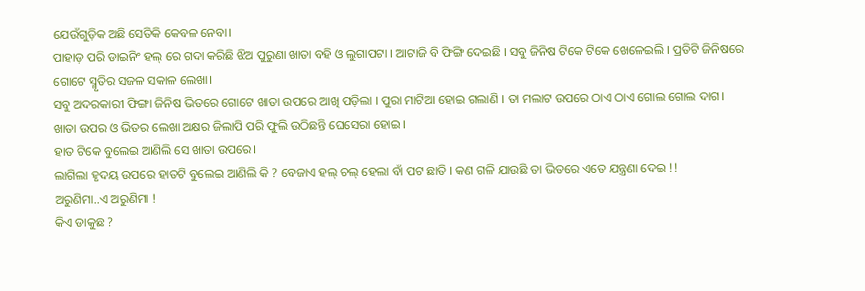ଯେଉଁଗୁଡ଼ିକ ଅଛି ସେତିକି କେବଳ ନେବା।
ପାହାଡ଼ ପରି ଡାଇନିଂ ହଲ୍ ରେ ଗଦା କରିଛି ଝିଅ ପୁରୁଣା ଖାତା ବହି ଓ ଲୁଗାପଟା । ଆଟାଜି ବି ଫିଙ୍ଗି ଦେଇଛି । ସବୁ ଜିନିଷ ଟିକେ ଟିକେ ଖେଳେଇଲି । ପ୍ରତିଟି ଜିନିଷରେ ଗୋଟେ ସ୍ମୃତିର ସଜଳ ସକାଳ ଲେଖା।
ସବୁ ଅଦରକାରୀ ଫିଙ୍ଗା ଜିନିଷ ଭିତରେ ଗୋଟେ ଖାତା ଉପରେ ଆଖି ପଡ଼ିଲା । ପୁରା ମାଟିଆ ହୋଇ ଗଲାଣି । ତା ମଲାଟ ଉପରେ ଠାଏ ଠାଏ ଗୋଲ ଗୋଲ ଦାଗ। ଖାତା ଉପର ଓ ଭିତର ଲେଖା ଅକ୍ଷର ଜିଲାପି ପରି ଫୁଲି ଉଠିଛନ୍ତି ଘେସେରା ହୋଇ ।
ହାତ ଟିକେ ବୁଲେଇ ଆଣିଲି ସେ ଖାତା ଉପରେ।
ଲାଗିଲା ହୃଦୟ ଉପରେ ହାତଟି ବୁଲେଇ ଆଣିଲି କି ? ବେଜାଏ ହଲ୍ ଚଲ୍ ହେଲା ବାଁ ପଟ ଛାତି । କଣ ଗଳି ଯାଉଛି ତା ଭିତରେ ଏତେ ଯନ୍ତ୍ରଣା ଦେଇ !!
ଅରୁଣିମା..ଏ ଅରୁଣିମା !
କିଏ ଡାକୁଛ ?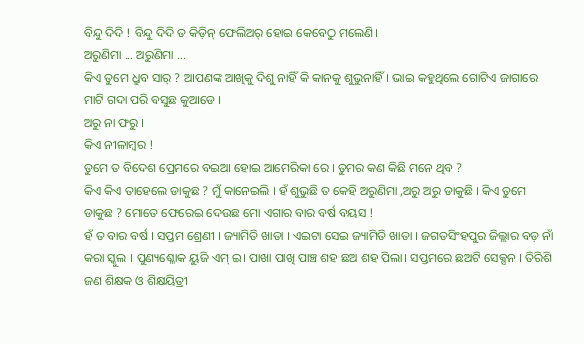ବିନ୍ଦୁ ଦିଦି ! ବିନ୍ଦୁ ଦିଦି ତ କିଡ଼ିନ୍ ଫେଲିଅର୍ ହୋଇ କେବେଠୁ ମଲେଣି।
ଅରୁଣିମା ... ଅରୁଣିମା ...
କିଏ ତୁମେ ଧ୍ରୁବ ସାର୍ ? ଆପଣଙ୍କ ଆଖିକୁ ଦିଶୁ ନାହିଁ କି କାନକୁ ଶୁଭୁନାହିଁ। ଭାଇ କହୁଥିଲେ ଗୋଟିଏ ଜାଗାରେ ମାଟି ଗଦା ପରି ବସୁଛ କୁଆଡେ ।
ଅରୁ ନା ଫରୁ ।
କିଏ ନୀଳାମ୍ବର !
ତୁମେ ତ ବିଦେଶ ପ୍ରେମରେ ବଇଆ ହୋଇ ଆମେରିକା ରେ । ତୁମର କଣ କିଛି ମନେ ଥିବ ?
କିଏ କିଏ ତାହେଲେ ଡାକୁଛ ? ମୁଁ କାନେଇଲି । ହଁ ଶୁଭୁଛି ତ କେହି ଅରୁଣିମା ,ଅରୁ ଅରୁ ଡାକୁଛି । କିଏ ତୁମେ ଡାକୁଛ ? ମୋତେ ଫେରେଇ ଦେଉଛ ମୋ ଏଗାର ବାର ବର୍ଷ ବୟସ !
ହଁ ତ ବାର ବର୍ଷ । ସପ୍ତମ ଶ୍ରେଣୀ । ଜ୍ୟାମିତି ଖାତା । ଏଇଟା ସେଇ ଜ୍ୟାମିତି ଖାତା । ଜଗତସିଂହପୁର ଜିଲ୍ଲାର ବଡ଼ ନାଁ କରା ସ୍କୁଲ । ପୁଣ୍ୟଶ୍ଳୋକ ୟୁଜି ଏମ୍ ଇ। ପାଖା ପାଖି ପାଞ୍ଚ ଶହ ଛଅ ଶହ ପିଲା। ସପ୍ତମରେ ଛଅଟି ସେକ୍ସନ । ତିରିଶି ଜଣ ଶିକ୍ଷକ ଓ ଶିକ୍ଷୟିତ୍ରୀ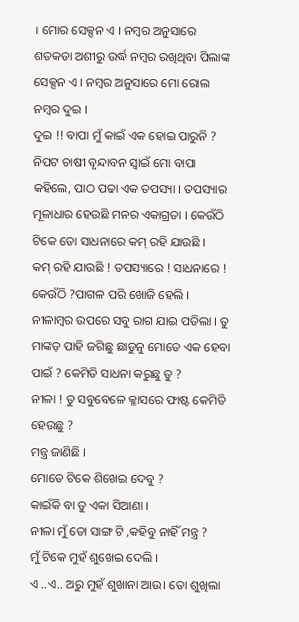। ମୋର ସେକ୍ସନ ଏ । ନମ୍ବର ଅନୁସାରେ ଶତକଡା ଅଶୀରୁ ଉର୍ଦ୍ଧ ନମ୍ବର ରଖିଥିବା ପିଲାଙ୍କ ସେକ୍ସନ ଏ । ନମ୍ବର ଅନୁସାରେ ମୋ ରୋଲ ନମ୍ବର ଦୁଇ ।
ଦୁଇ !! ବାପା ମୁଁ କାଇଁ ଏକ ହୋଇ ପାରୁନି ?
ନିପଟ ଚାଷୀ ବୃନ୍ଦାବନ ସ୍ବାଇଁ ମୋ ବାପା କହିଲେ, ପାଠ ପଢା ଏକ ତପସ୍ୟା । ତପସ୍ୟାର ମୂଳାଧାର ହେଉଛି ମନର ଏକାଗ୍ରତା । କେଉଁଠି ଟିକେ ତୋ ସାଧନାରେ କମ୍ ରହି ଯାଉଛି ।
କମ୍ ରହି ଯାଉଛି ! ତପସ୍ୟାରେ ! ସାଧନାରେ ! କେଉଁଠି ?ପାଗଳ ପରି ଖୋଜି ହେଲି ।
ନୀଳାମ୍ବର ଉପରେ ସବୁ ରାଗ ଯାଇ ପଡିଲା । ତୁ ମାଙ୍କଡ଼ ପାହି ଜଗିଛୁ ଛାଡୁନୁ ମୋତେ ଏକ ହେବା ପାଇଁ ? କେମିତି ସାଧନା କରୁଛୁ ତୁ ?
ନୀଳା ! ତୁ ସବୁବେଳେ କ୍ଳାସରେ ଫାଷ୍ଟ କେମିତି ହେଉଛୁ ?
ମନ୍ତ୍ର ଜାଣିଛି ।
ମୋତେ ଟିକେ ଶିଖେଇ ଦେବୁ ?
କାଇଁକି ବା ତୁ ଏକା ସିଆଣା ।
ନୀଳା ମୁଁ ତୋ ସାଙ୍ଗ ଟି ,କହିବୁ ନାହିଁ ମନ୍ତ୍ର ?
ମୁଁ ଟିକେ ମୁହଁ ଶୁଖେଇ ଦେଲି ।
ଏ ..ଏ.. ଅରୁ ମୁହଁ ଶୁଖାନା ଆଉ। ତୋ ଶୁଖିଲା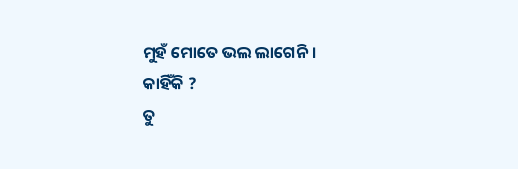ମୁହଁ ମୋତେ ଭଲ ଲାଗେନି ।
କାହିଁକି ?
ତୁ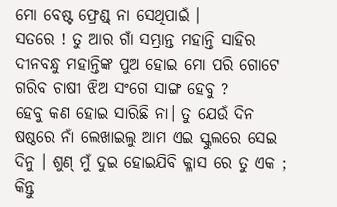ମୋ ବେଷ୍ଟ ଫ୍ରେଣ୍ଡ୍ ନା ସେଥିପାଇଁ ।
ସତରେ ! ତୁ ଆର ଗାଁ ସମ୍ଭ୍ରାନ୍ତ ମହାନ୍ତି ସାହିର ଦୀନବନ୍ଧୁ ମହାନ୍ତିଙ୍କ ପୁଅ ହୋଇ ମୋ ପରି ଗୋଟେ ଗରିବ ଚାଷୀ ଝିଅ ସଂଗେ ସାଙ୍ଗ ହେବୁ ?
ହେବୁ କଣ ହୋଇ ସାରିଛି ନା। ତୁ ଯେଉଁ ଦିନ ଷଷ୍ଠରେ ନାଁ ଲେଖାଇଲୁ ଆମ ଏଇ ସ୍କୁଲରେ ସେଇ ଦିନୁ । ଶୁଣ୍ ମୁଁ ଦୁଇ ହୋଇଯିବି କ୍ଳାସ ରେ ତୁ ଏକ ; କିନ୍ତୁ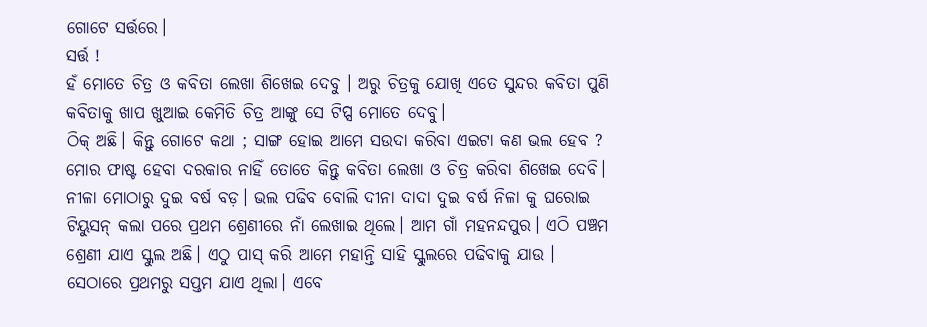ଗୋଟେ ସର୍ତ୍ତରେ।
ସର୍ତ୍ତ !
ହଁ ମୋତେ ଚିତ୍ର ଓ କବିତା ଲେଖା ଶିଖେଇ ଦେବୁ । ଅରୁ ଚିତ୍ରକୁ ଯୋଖି ଏତେ ସୁନ୍ଦର କବିତା ପୁଣି କବିତାକୁ ଖାପ ଖୁଆଇ କେମିତି ଚିତ୍ର ଆଙ୍କୁ ସେ ଟିପ୍ସ ମୋତେ ଦେବୁ।
ଠିକ୍ ଅଛି। କିନ୍ତୁ ଗୋଟେ କଥା ; ସାଙ୍ଗ ହୋଇ ଆମେ ସଉଦା କରିବା ଏଇଟା କଣ ଭଲ ହେବ ? ମୋର ଫାଷ୍ଟ ହେବା ଦରକାର ନାହିଁ ତୋତେ କିନ୍ତୁ କବିତା ଲେଖା ଓ ଚିତ୍ର କରିବା ଶିଖେଇ ଦେବି।
ନୀଳା ମୋଠାରୁ ଦୁଇ ବର୍ଷ ବଡ଼। ଭଲ ପଢିବ ବୋଲି ଦୀନା ଦାଦା ଦୁଇ ବର୍ଷ ନିଳା କୁ ଘରୋଇ ଟିୟୁସନ୍ କଲା ପରେ ପ୍ରଥମ ଶ୍ରେଣୀରେ ନାଁ ଲେଖାଇ ଥିଲେ। ଆମ ଗାଁ ମହନନ୍ଦପୁର। ଏଠି ପଞ୍ଚମ ଶ୍ରେଣୀ ଯାଏ ସ୍କୁଲ ଅଛି। ଏଠୁ ପାସ୍ କରି ଆମେ ମହାନ୍ତି ସାହି ସ୍କୁଲରେ ପଢିବାକୁ ଯାଉ । ସେଠାରେ ପ୍ରଥମରୁ ସପ୍ତମ ଯାଏ ଥିଲା। ଏବେ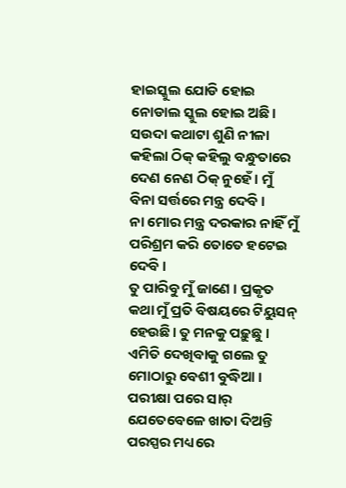ହାଇସ୍କୁଲ ଯୋଡି ହୋଇ ନୋଡାଲ ସ୍କୁଲ ହୋଇ ଅଛି।
ସଉଦା କଥାଟା ଶୁଣି ନୀଳା କହିଲା ଠିକ୍ କହିଲୁ ବନ୍ଧୁତାରେ ଦେଣ ନେଣ ଠିକ୍ ନୁହେଁ । ମୁଁ ବିନା ସର୍ତ୍ତରେ ମନ୍ତ୍ର ଦେବି ।
ନା ମୋର ମନ୍ତ୍ର ଦରକାର ନାହିଁ ମୁଁ ପରିଶ୍ରମ କରି ତୋତେ ହଟେଇ ଦେବି ।
ତୁ ପାରିବୁ ମୁଁ ଜାଣେ । ପ୍ରକୃତ କଥା ମୁଁ ପ୍ରତି ବିଷୟରେ ଟିୟୁସନ୍ ହେଉଛି। ତୁ ମନକୁ ପଢ଼ୁଛୁ । ଏମିତି ଦେଖିବାକୁ ଗଲେ ତୁ ମୋଠାରୁ ବେଶୀ ବୁଦ୍ଧିଆ । ପରୀକ୍ଷା ପରେ ସାର୍ ଯେତେବେଳେ ଖାତା ଦିଅନ୍ତି ପରସ୍ପର ମଧ୍ୟରେ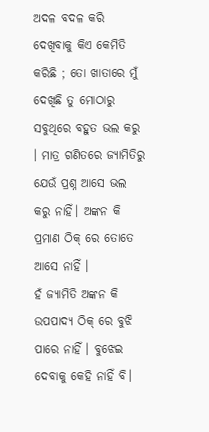ଅଦଳ ବଦଳ କରି ଦେଖିବାକୁ କିଏ କେମିତି କରିଛି ; ତୋ ଖାତାରେ ମୁଁ ଦେଖିଛି ତୁ ମୋଠାରୁ ସବୁଥିରେ ବହୁତ ଭଲ କରୁ । ମାତ୍ର ଗଣିତରେ ଜ୍ୟାମିତିରୁ ଯେଉଁ ପ୍ରଶ୍ନ ଆସେ ଭଲ କରୁ ନାହିଁ। ଅଙ୍କନ କି ପ୍ରମାଣ ଠିକ୍ ରେ ତୋତେ ଆସେ ନାହିଁ ।
ହଁ ଜ୍ୟାମିତି ଅଙ୍କନ କି ଉପପାଦ୍ୟ ଠିକ୍ ରେ ବୁଝି ପାରେ ନାହିଁ । ବୁଝେଇ ଦେବାକୁ କେହି ନାହିଁ ବି।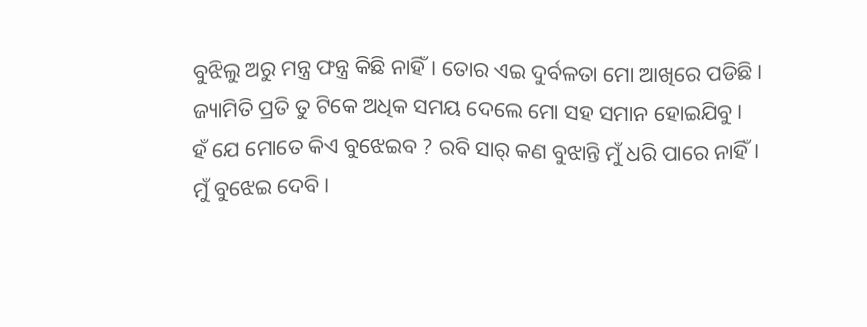ବୁଝିଲୁ ଅରୁ ମନ୍ତ୍ର ଫନ୍ତ୍ର କିଛି ନାହିଁ। ତୋର ଏଇ ଦୁର୍ବଳତା ମୋ ଆଖିରେ ପଡିଛି। ଜ୍ୟାମିତି ପ୍ରତି ତୁ ଟିକେ ଅଧିକ ସମୟ ଦେଲେ ମୋ ସହ ସମାନ ହୋଇଯିବୁ।
ହଁ ଯେ ମୋତେ କିଏ ବୁଝେଇବ ? ରବି ସାର୍ କଣ ବୁଝାନ୍ତି ମୁଁ ଧରି ପାରେ ନାହିଁ।
ମୁଁ ବୁଝେଇ ଦେବି।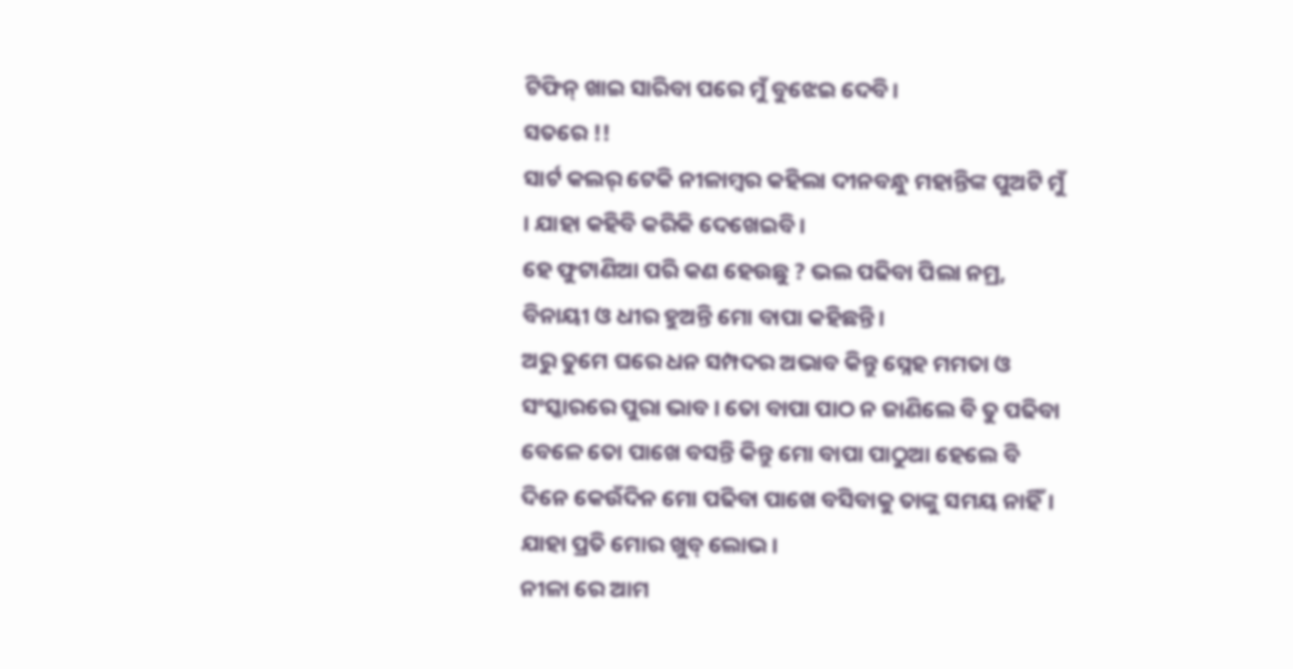ଟିଫିନ୍ ଖାଇ ସାରିବା ପରେ ମୁଁ ବୁଝେଇ ଦେବି।
ସତରେ !!
ସାର୍ଟ କଲର୍ ଟେକି ନୀଳାମ୍ବର କହିଲା ଦୀନବନ୍ଧୁ ମହାନ୍ତିଙ୍କ ପୁଅଟି ମୁଁ । ଯାହା କହିବି କରିକି ଦେଖେଇବି।
ହେ ଫୁଟାଣିଆ ପରି କଣ ହେଉଛୁ ? ଭଲ ପଢିବା ପିଲା ନମ୍ର, ବିନାୟୀ ଓ ଧୀର ହୁଅନ୍ତି ମୋ ବାପା କହିଛନ୍ତି।
ଅରୁ ତୁମେ ଘରେ ଧନ ସମ୍ପଦର ଅଭାବ କିନ୍ତୁ ସ୍ନେହ ମମତା ଓ ସଂସ୍କାରରେ ପୁରା ଭାବ । ତୋ ବାପା ପାଠ ନ ଜାଣିଲେ ବି ତୁ ପଢିବା ବେଳେ ତୋ ପାଖେ ବସନ୍ତି କିନ୍ତୁ ମୋ ବାପା ପାଠୁଆ ହେଲେ ବି ଦିନେ କେଉଁଦିନ ମୋ ପଢିବା ପାଖେ ବସିବାକୁ ତାଙ୍କୁ ସମୟ ନାହିଁ। ଯାହା ପ୍ରତି ମୋର ଖୁବ୍ ଲୋଭ।
ନୀଳା ରେ ଆମ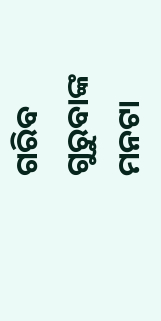ଗରିବ ଗୁରୁବାଙ୍କ ମନଟା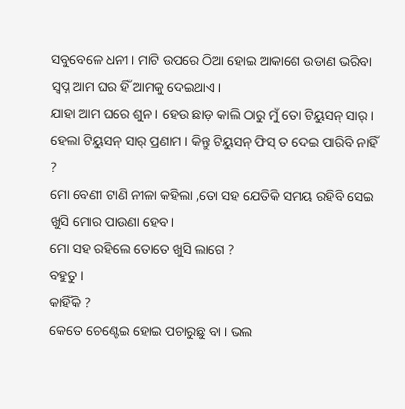ସବୁବେଳେ ଧନୀ। ମାଟି ଉପରେ ଠିଆ ହୋଇ ଆକାଶେ ଉଡାଣ ଭରିବା ସ୍ୱପ୍ନ ଆମ ଘର ହିଁ ଆମକୁ ଦେଇଥାଏ।
ଯାହା ଆମ ଘରେ ଶୁନ। ହେଉ ଛାଡ଼ କାଲି ଠାରୁ ମୁଁ ତୋ ଟିୟୁସନ୍ ସାର୍।
ହେଲା ଟିୟୁସନ୍ ସାର୍ ପ୍ରଣାମ । କିନ୍ତୁ ଟିୟୁସନ୍ ଫିସ୍ ତ ଦେଇ ପାରିବି ନାହିଁ ?
ମୋ ବେଣୀ ଟାଣି ନୀଳା କହିଲା ,ତୋ ସହ ଯେତିକି ସମୟ ରହିବି ସେଇ ଖୁସି ମୋର ପାଉଣା ହେବ।
ମୋ ସହ ରହିଲେ ତୋତେ ଖୁସି ଲାଗେ ?
ବହୁତୁ ।
କାହିଁକି ?
କେତେ ଚେଣ୍ଟେଇ ହୋଇ ପଚାରୁଛୁ ବା । ଭଲ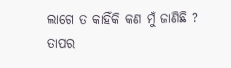ଲାଗେ ତ କାହିଁକି କଣ ମୁଁ ଜାଣିଛି ?
ତାପର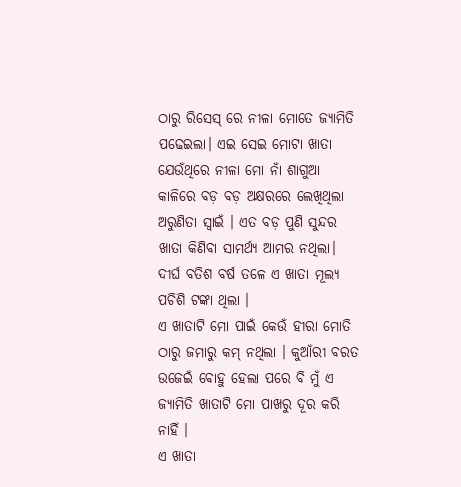ଠାରୁ ରିସେସ୍ ରେ ନୀଳା ମୋତେ ଜ୍ୟାମିତି ପଢେଇଲା। ଏଇ ସେଇ ମୋଟା ଖାତା ଯେଉଁଥିରେ ନୀଳା ମୋ ନାଁ ଶାଗୁଆ କାଳିରେ ବଡ଼ ବଡ଼ ଅକ୍ଷରରେ ଲେଖିଥିଲା ଅରୁଣିତା ସ୍ବାଇଁ । ଏତ ବଡ଼ ପୁଣି ସୁନ୍ଦର ଖାତା କିଣିବା ସାମର୍ଥ୍ୟ ଆମର ନଥିଲା। ଦୀର୍ଘ ବତିଶ ବର୍ଷ ତଳେ ଏ ଖାତା ମୂଲ୍ୟ ପଚିଶି ଟଙ୍କା ଥିଲା ।
ଏ ଖାତାଟି ମୋ ପାଇଁ କେଉଁ ହୀରା ମୋତି ଠାରୁ ଜମାରୁ କମ୍ ନଥିଲା । କୁଆଁରୀ ବରତ ଉଜେଇଁ ବୋହୁ ହେଲା ପରେ ବି ମୁଁ ଏ ଜ୍ୟାମିତି ଖାତାଟି ମୋ ପାଖରୁ ଦୂର କରି ନାହିଁ ।
ଏ ଖାତା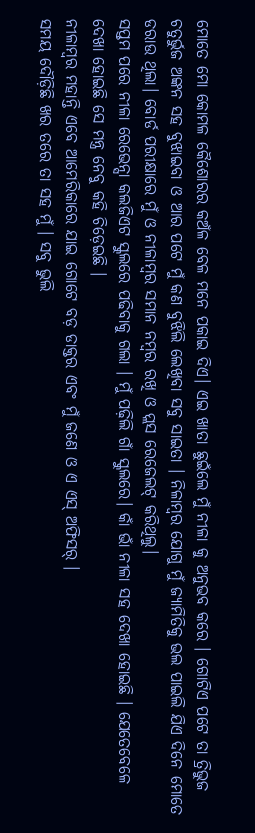ମୋତେ ମୋ କୋମଳ କୈଶୋରର କଅଁଳ ବେଳ ମନେ ପକାଇ ଦିଏ। ଏଇ ଖାତା ଛୁଇଁଲେ ମୁଁ ନୀଳା କୁ ଅନୁଭବ କରେ । ଗୋଟିଏ ପଟେ ତା ତ୍ରିଭୁଜ ଚତୁର୍ଭୁଜ ଅଙ୍କନ ସହ ବୁଝାଇବା ଓ ଆର ପଟେ ମୁଁ କଣ ବୁଝିଲି ଲେଖିବା ସବୁ ସାଇତା । ନିଳାମ୍ବର ଯୋଗୁ ମୁଁ ଜ୍ୟାମିତିକୁ ଭଲ ପାଇଲି ଯିଏ ଦିନେ ମୋତେ ଡରାଉ ଥିଲା। ବୋର୍ଡ ପରୀକ୍ଷାରେ ମୁଁ ଓ ନୀଳାମ୍ବର ସମାନ ନମ୍ବର ରଖି ଓ ପ୍ଲସ ରେଜେଲଟ୍ କରିଥିଲୁ।
ସପ୍ତମ ପରେ ନୀଳା ରେଭେନ୍ସା କଲଜିଏଟ ସ୍କୁଲରେ ପଢିବାକୁ ଗଲା । ମୁଁ ପଢ଼ିଲି ଗାଁ ସ୍କୁଲରେ। କାଁ ଭାଁ ନୀଳା ସହ ଦେଖା ହୋଇଛି । ଯେତେବେଳେ ଦେଖା ହୋଇଛି ସେ ମନ୍ତ୍ର ନେବୁ କହି ଚିଡ଼େଇଛି ।
ନୀଳାମ୍ବର ମହାନ୍ତି ଏବେ ଆମେରିକାରେ ଯାଇ ଗୋଟେ ବଡ଼ ଡାକ୍ତର ଏବଂ ମୁଁ ଜଣେ ଓ ଏ ଏସ୍ ଅଫିସର୍ ।
ସମୟ ଦୌଡ଼ିଛି ଖର ତରେ ତା ସହ ମୁଁ । ସବୁ ଭୁଲି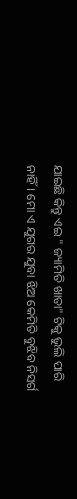ଯାଇଛି କିନ୍ତୁ ଏଇ " ଜ୍ୟାମିତି ଖାତା" ଟିକୁ ଭୁଲି ପାରି ନାହିଁ। ମୋ ଏ ଯୁଗର ଯୁବା ଝିଅ କେମିତି ବୁଝିବ ନିସର୍ଗ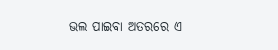ଭଲ ପାଇବା ଅତରରେ ଏ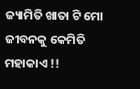ଜ୍ୟାମିତି ଖାତା ଟି ମୋ ଜୀବନକୁ କେମିତି ମହାକାଏ !!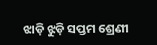ଝାଡ଼ି ଝୁଡ଼ି ସପ୍ତମ ଶ୍ରେଣୀ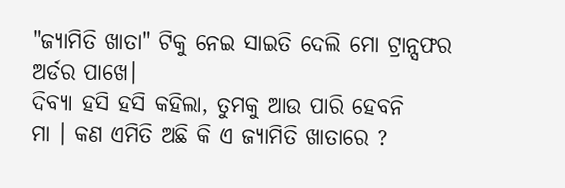"ଜ୍ୟାମିତି ଖାତା" ଟିକୁ ନେଇ ସାଇତି ଦେଲି ମୋ ଟ୍ରାନ୍ସଫର ଅର୍ଡର ପାଖେ।
ଦିବ୍ୟା ହସି ହସି କହିଲା, ତୁମକୁ ଆଉ ପାରି ହେବନି
ମା । କଣ ଏମିତି ଅଛି କି ଏ ଜ୍ୟାମିତି ଖାତାରେ ?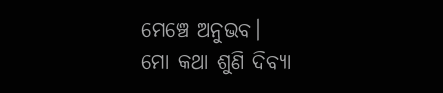ମେଞ୍ଚେ ଅନୁଭବ।
ମୋ କଥା ଶୁଣି ଦିବ୍ୟା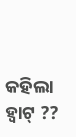କହିଲା ହ୍ଵାଟ୍ ??